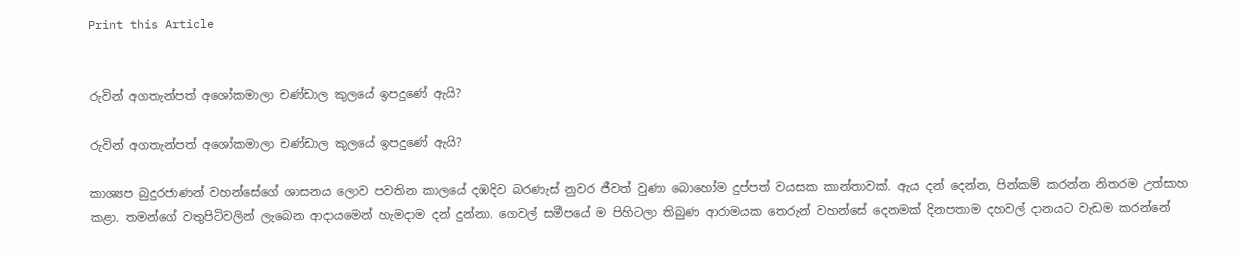Print this Article


රුවින් අගතැන්පත් අශෝකමාලා චණ්ඩාල කුලයේ ඉපදුණේ ඇයි?

රුවින් අගතැන්පත් අශෝකමාලා චණ්ඩාල කුලයේ ඉපදුණේ ඇයි?

කාශ්‍යප බුදුරජාණන් වහන්සේගේ ශාසනය ලොව පවතින කාලයේ දඹදිව බරණැස් නුවර ජීවත් වුණා බොහෝම දුප්පත් වයසක කාන්තාවක්. ඇය දන් දෙන්න, පින්කම් කරන්න නිතරම උත්සාහ කළා. තමන්ගේ වතුපිටිවලින් ලැබෙන ආදායමෙන් හැමදාම දන් දුන්නා. ගෙවල් සමීපයේ ම පිහිටලා තිබුණ ආරාමයක තෙරුන් වහන්සේ දෙනමක් දිනපතාම දහවල් දානයට වැඩම කරන්නේ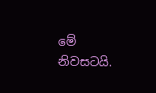මේ නිවසටයි.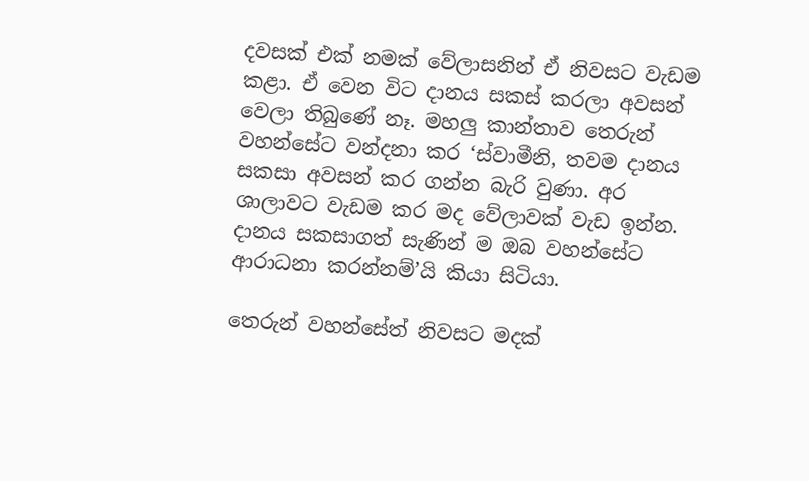දවසක් එක් නමක් වේලාසනින් ඒ නිවසට වැඩම කළා. ඒ වෙන විට දානය සකස් කරලා අවසන් වෙලා තිබුණේ නෑ. මහලු කාන්තාව තෙරුන් වහන්සේට වන්දනා කර ‘ස්වාමීනි, තවම දානය සකසා අවසන් කර ගන්න බැරි වුණා. අර ශාලාවට වැඩම කර මද වේලාවක් වැඩ ඉන්න. දානය සකසාගත් සැණින් ම ඔබ වහන්සේට ආරාධනා කරන්නම්’යි කියා සිටියා.

තෙරුන් වහන්සේත් නිවසට මදක්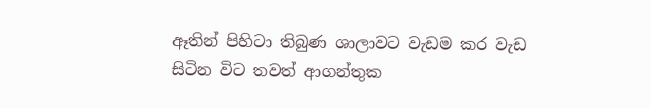ඈතින් පිහිටා තිබුණ ශාලාවට වැඩම කර වැඩ සිටින විට තවත් ආගන්තුක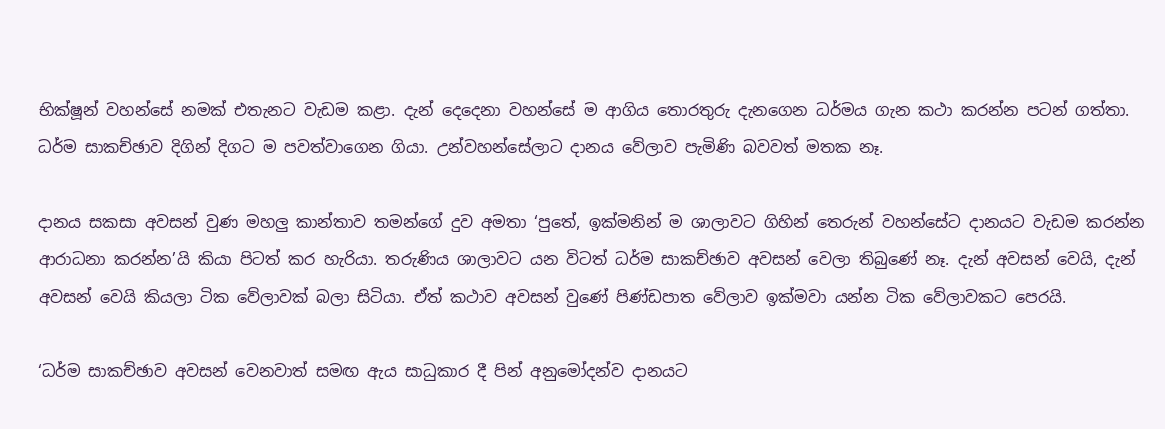භික්ෂූන් වහන්සේ නමක් එතැනට වැඩම කළා. දැන් දෙදෙනා වහන්සේ ම ආගිය තොරතුරු දැනගෙන ධර්මය ගැන කථා කරන්න පටන් ගත්තා. ධර්ම සාකච්ඡාව දිගින් දිගට ම පවත්වාගෙන ගියා. උන්වහන්සේලාට දානය වේලාව පැමිණි බවවත් මතක නෑ.

දානය සකසා අවසන් වුණ මහලු කාන්තාව තමන්ගේ දුව අමතා ‘පුතේ, ඉක්මනින් ම ශාලාවට ගිහින් තෙරුන් වහන්සේට දානයට වැඩම කරන්න ආරාධනා කරන්න’යි කියා පිටත් කර හැරියා. තරුණිය ශාලාවට යන විටත් ධර්ම සාකච්ඡාව අවසන් වෙලා තිබුණේ නෑ. දැන් අවසන් වෙයි, දැන් අවසන් වෙයි කියලා ටික වේලාවක් බලා සිටියා. ඒත් කථාව අවසන් වුණේ පිණ්ඩපාත වේලාව ඉක්මවා යන්න ටික වේලාවකට පෙරයි.

‘ධර්ම සාකච්ඡාව අවසන් වෙනවාත් සමඟ ඇය සාධුකාර දී පින් අනුමෝදන්ව දානයට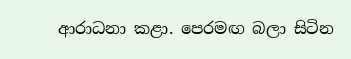ආරාධනා කළා. පෙරමඟ බලා සිටින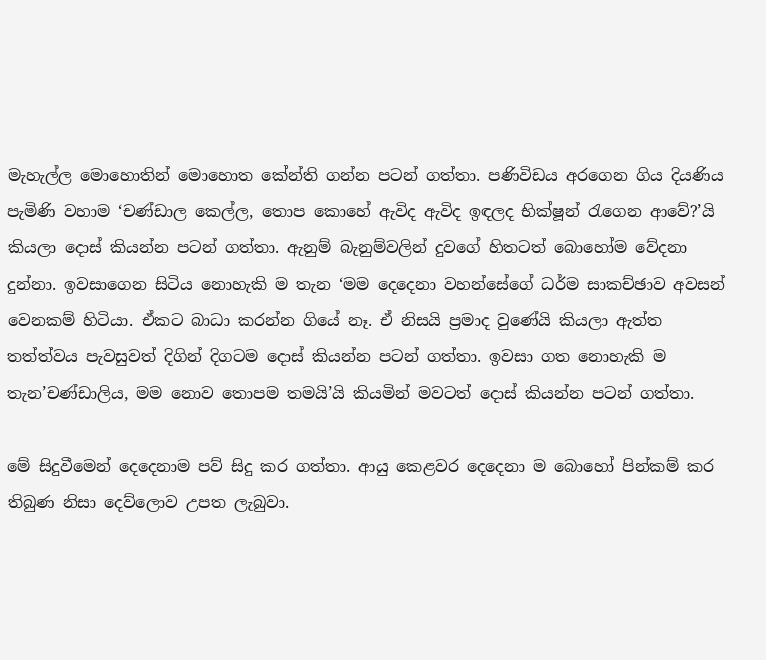මැහැල්ල මොහොතින් මොහොත කේන්ති ගන්න පටන් ගත්තා. පණිවිඩය අරගෙන ගිය දියණිය පැමිණි වහාම ‘චණ්ඩාල කෙල්ල, තොප කොහේ ඇවිද ඇවිද ඉඳලද භික්ෂූන් රැගෙන ආවේ?’යි කියලා දොස් කියන්න පටන් ගත්තා. ඇනුම් බැනුම්වලින් දුවගේ හිතටත් බොහෝම වේදනා දුන්නා. ඉවසාගෙන සිටිය නොහැකි ම තැන ‘මම දෙදෙනා වහන්සේගේ ධර්ම සාකච්ඡාව අවසන් වෙනකම් හිටියා. ඒකට බාධා කරන්න ගියේ නෑ. ඒ නිසයි ප්‍රමාද වුණේයි කියලා ඇත්ත තත්ත්වය පැවසුවත් දිගින් දිගටම දොස් කියන්න පටන් ගත්තා. ඉවසා ගත නොහැකි ම තැන’චණ්ඩාලිය, මම නොව තොපම තමයි’යි කියමින් මවටත් දොස් කියන්න පටන් ගත්තා.

මේ සිදුවීමෙන් දෙදෙනාම පව් සිදු කර ගත්තා. ආයු කෙළවර දෙදෙනා ම බොහෝ පින්කම් කර තිබුණ නිසා දෙව්ලොව උපත ලැබුවා.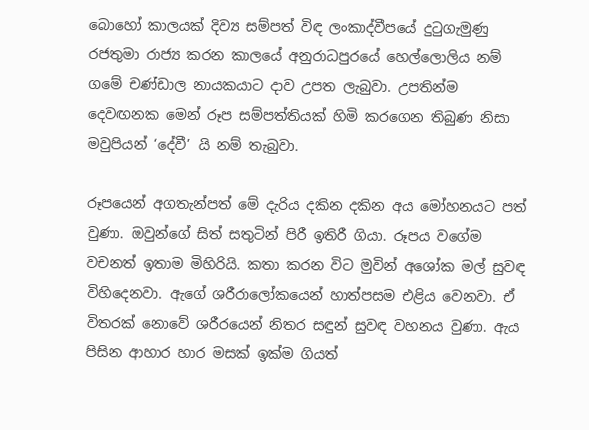බොහෝ කාලයක් දිව්‍ය සම්පත් විඳ ලංකාද්වීපයේ දුටුගැමුණු රජතුමා රාජ්‍ය කරන කාලයේ අනුරාධපුරයේ හෙල්ලොලිය නම් ගමේ චණ්ඩාල නායකයාට දාව උපත ලැබුවා. උපතින්ම දෙවඟනක මෙන් රූප සම්පත්තියක් හිමි කරගෙන තිබුණ නිසා මවුපියන් ‘දේවී’ යි නම් තැබුවා.

රූපයෙන් අගතැන්පත් මේ දැරිය දකින දකින අය මෝහනයට පත් වුණා. ඔවුන්ගේ සිත් සතුටින් පිරී ඉතිරී ගියා. රූපය වගේම වචනත් ඉතාම මිහිරියි. කතා කරන විට මුවින් අශෝක මල් සුවඳ විහිදෙනවා. ඇගේ ශරීරාලෝකයෙන් හාත්පසම එළිය වෙනවා. ඒ විතරක් නොවේ ශරීරයෙන් නිතර සඳුන් සුවඳ වහනය වුණා. ඇය පිසින ආහාර හාර මසක් ඉක්ම ගියත්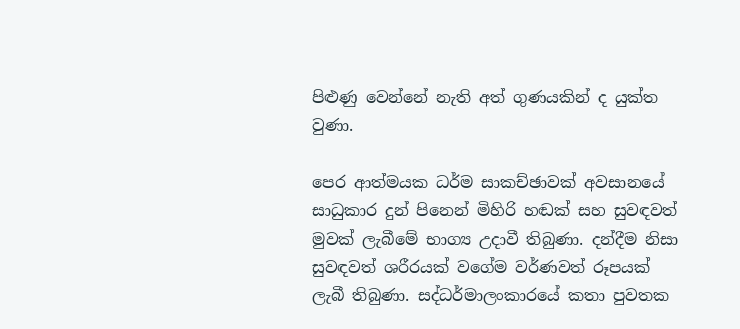පිළුණු වෙන්නේ නැති අත් ගුණයකින් ද යුක්ත වුණා.

පෙර ආත්මයක ධර්ම සාකච්ඡාවක් අවසානයේ සාධුකාර දුන් පිනෙන් මිහිරි හඬක් සහ සුවඳවත් මුවක් ලැබීමේ භාග්‍ය උදාවී තිබුණා. දන්දීම නිසා සුවඳවත් ශරීරයක් වගේම වර්ණවත් රූපයක් ලැබී තිබුණා. සද්ධර්මාලංකාරයේ කතා පුවතක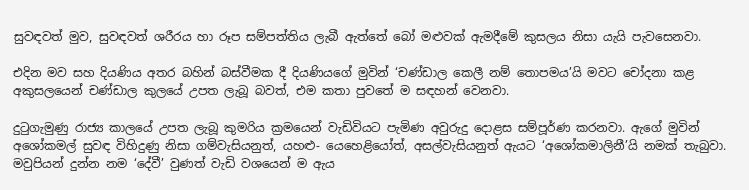සුවඳවත් මුව, සුවඳවත් ශරීරය හා රූප සම්පත්තිය ලැබී ඇත්තේ බෝ මළුවක් ඇමදීමේ කුසලය නිසා යැයි පැවසෙනවා.

එදින මව සහ දියණිය අතර බහින් බස්වීමක දී දියණියගේ මුවින් ‘චණ්ඩාල කෙලී නම් තොපමය’යි මවට චෝදනා කළ අකුසලයෙන් චණ්ඩාල කුලයේ උපත ලැබූ බවත්, එම කතා පුවතේ ම සඳහන් වෙනවා.

දුටුගැමුණු රාජ්‍ය කාලයේ උපත ලැබූ කුමරිය ක්‍රමයෙන් වැඩිවියට පැමිණ අවුරුදු දොළස සම්පූර්ණ කරනවා. ඇගේ මුවින් අශෝකමල් සුවඳ විහිදුණු නිසා ගම්වැසියනුත්, යහළු- යෙහෙළියෝත්, අසල්වැසියනුත් ඇයට ‘අශෝකමාලිනී’යි නමක් තැබුවා. මවුපියන් දුන්න නම ‘දේවී’ වුණත් වැඩි වශයෙන් ම ඇය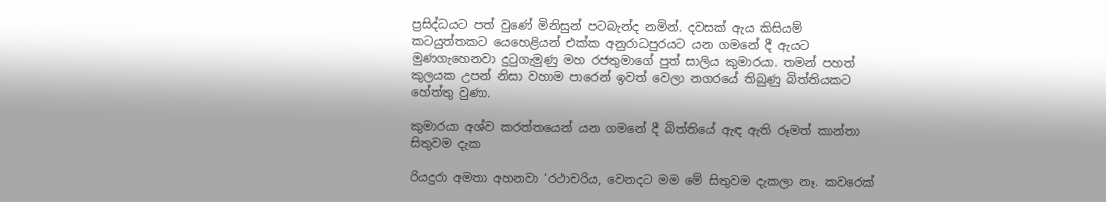ප්‍රසිද්ධයට පත් වුණේ මිනිසුන් පටබැන්ද නමින්. දවසක් ඇය කිසියම් කටයුත්තකට යෙහෙළියන් එක්ක අනුරාධපුරයට යන ගමනේ දී ඇයට මුණගැහෙනවා දුටුගැමුණු මහ රජතුමාගේ පුත් සාලිය කුමාරයා. තමන් පහත් කුලයක උපන් නිසා වහාම පාරෙන් ඉවත් වෙලා නගරයේ තිබුණු බිත්තියකට හේත්තු වුණා.

කුමාරයා අශ්ව කරත්තයෙන් යන ගමනේ දී බිත්තියේ ඇඳ ඇති රූමත් කාන්තා සිතුවම දැක

රියදුරා අමතා අහනවා ‘රථාචරිය, වෙනදට මම මේ සිතුවම දැකලා නෑ. කවරෙක්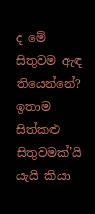ද මේ සිතුවම ඇඳ තියෙන්නේ? ඉතාම සිත්කළු සිතුවමක්’යි යැයි කියා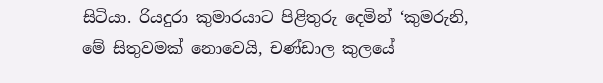සිටියා. රියදුරා කුමාරයාට පිළිතුරු දෙමින් ‘කුමරුනි, මේ සිතුවමක් නොවෙයි, චණ්ඩාල කුලයේ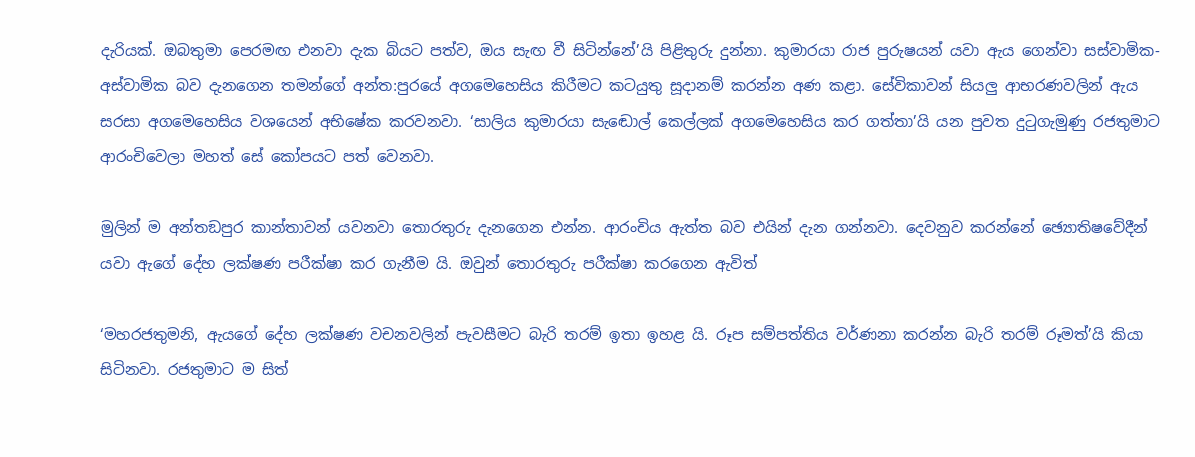දැරියක්. ඔබතුමා පෙරමඟ එනවා දැක බියට පත්ව, ඔය සැඟ වී සිටින්නේ’යි පිළිතුරු දුන්නා. කුමාරයා රාජ පුරුෂයන් යවා ඇය ගෙන්වා සස්වාමික-අස්වාමික බව දැනගෙන තමන්ගේ අන්ත:පුරයේ අගමෙහෙසිය කිරීමට කටයුතු සූදානම් කරන්න අණ කළා. සේවිකාවන් සියලු ආභරණවලින් ඇය සරසා අගමෙහෙසිය වශයෙන් අභිෂේක කරවනවා. ‘සාලිය කුමාරයා සැඬොල් කෙල්ලක් අගමෙහෙසිය කර ගත්තා’යි යන පුවත දුටුගැමුණු රජතුමාට ආරංචිවෙලා මහත් සේ කෝපයට පත් වෙනවා.

මුලින් ම අන්තඞපුර කාන්තාවන් යවනවා තොරතුරු දැනගෙන එන්න. ආරංචිය ඇත්ත බව එයින් දැන ගන්නවා. දෙවනුව කරන්නේ ඡ්‍යොතිෂවේදීන් යවා ඇගේ දේහ ලක්ෂණ පරීක්ෂා කර ගැනීම යි. ඔවුන් තොරතුරු පරීක්ෂා කරගෙන ඇවිත්

‘මහරජතුමනි, ඇයගේ දේහ ලක්ෂණ වචනවලින් පැවසීමට බැරි තරම් ඉතා ඉහළ යි. රූප සම්පත්තිය වර්ණනා කරන්න බැරි තරම් රූමත්’යි කියා සිටිනවා. රජතුමාට ම සිත්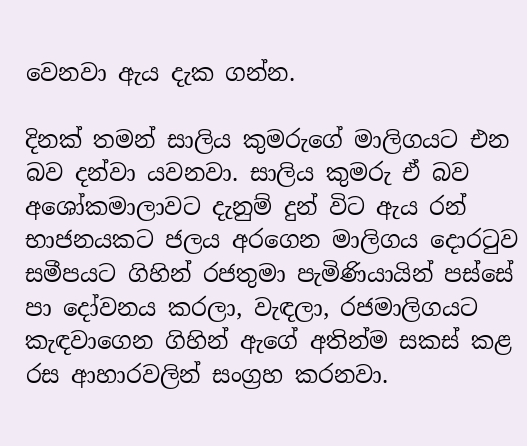වෙනවා ඇය දැක ගන්න.

දිනක් තමන් සාලිය කුමරුගේ මාලිගයට එන බව දන්වා යවනවා. සාලිය කුමරු ඒ බව අශෝකමාලාවට දැනුම් දුන් විට ඇය රන් භාජනයකට ජලය අරගෙන මාලිගය දොරටුව සමීපයට ගිහින් රජතුමා පැමිණියායින් පස්සේ පා දෝවනය කරලා, වැඳලා, රජමාලිගයට කැඳවාගෙන ගිහින් ඇගේ අතින්ම සකස් කළ රස ආහාරවලින් සංග්‍රහ කරනවා.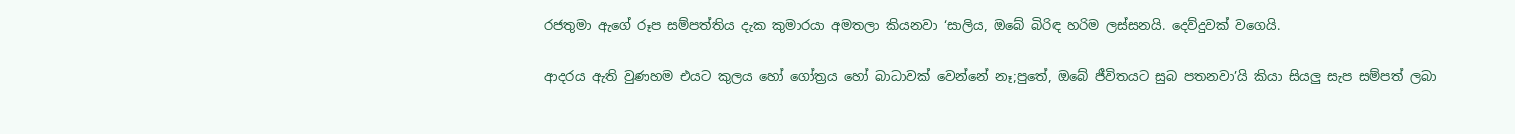රජතුමා ඇගේ රූප සම්පත්තිය දැක කුමාරයා අමතලා කියනවා ‘සාලිය, ඔබේ බිරිඳ හරිම ලස්සනයි. දෙව්දුවක් වගෙයි.

ආදරය ඇති වුණහම එයට කුලය හෝ ගෝත්‍රය හෝ බාධාවක් වෙන්නේ නෑ;පුතේ, ඔබේ ජීවිතයට සුබ පතනවා’යි කියා සියලු සැප සම්පත් ලබා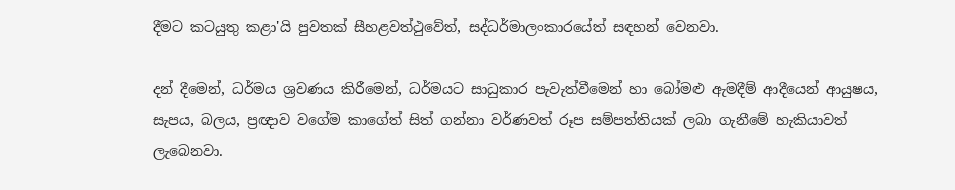දීමට කටයුතු කළා'යි පුවතක් සීහළවත්ථුවේත්, සද්ධර්මාලංකාරයේත් සඳහන් වෙනවා.

දන් දීමෙන්, ධර්මය ශ්‍රවණය කිරීමෙන්, ධර්මයට සාධුකාර පැවැත්වීමෙන් හා බෝමළු ඇමදීම් ආදීයෙන් ආයුෂය, සැපය, බලය, ප්‍රඥාව වගේම කාගේත් සිත් ගන්නා වර්ණවත් රූප සම්පත්තියක් ලබා ගැනීමේ හැකියාවත් ලැබෙනවා.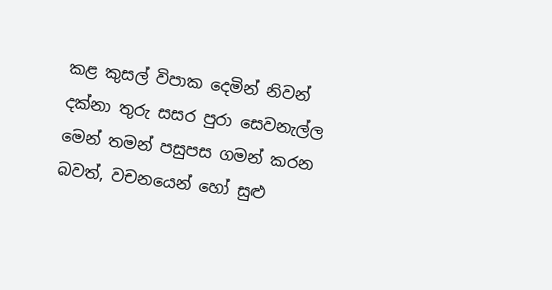කළ කුසල් විපාක දෙමින් නිවන් දක්නා තුරු සසර පුරා සෙවනැල්ල මෙන් තමන් පසුපස ගමන් කරන බවත්, වචනයෙන් හෝ සුළු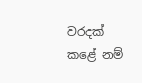වරදක් කළේ නම්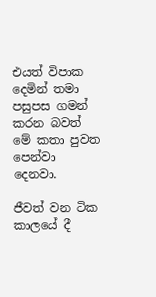එයත් විපාක දෙමින් තමා පසුපස ගමන් කරන බවත් මේ කතා පුවත පෙන්වා දෙනවා.

ජීවත් වන ටික කාලයේ දී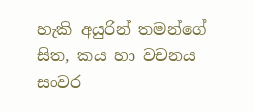හැකි අයුරින් තමන්ගේ සිත, කය හා වචනය සංවර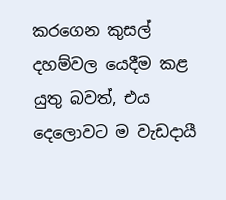කරගෙන කුසල් දහම්වල යෙදීම කළ යුතු බවත්, එය දෙලොවට ම වැඩදායී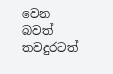වෙන බවත් තවදුරටත්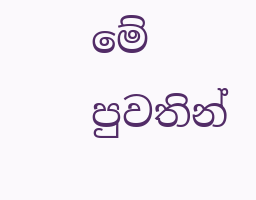මේ පුවතින්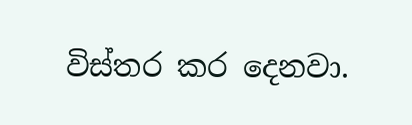විස්තර කර දෙනවා.